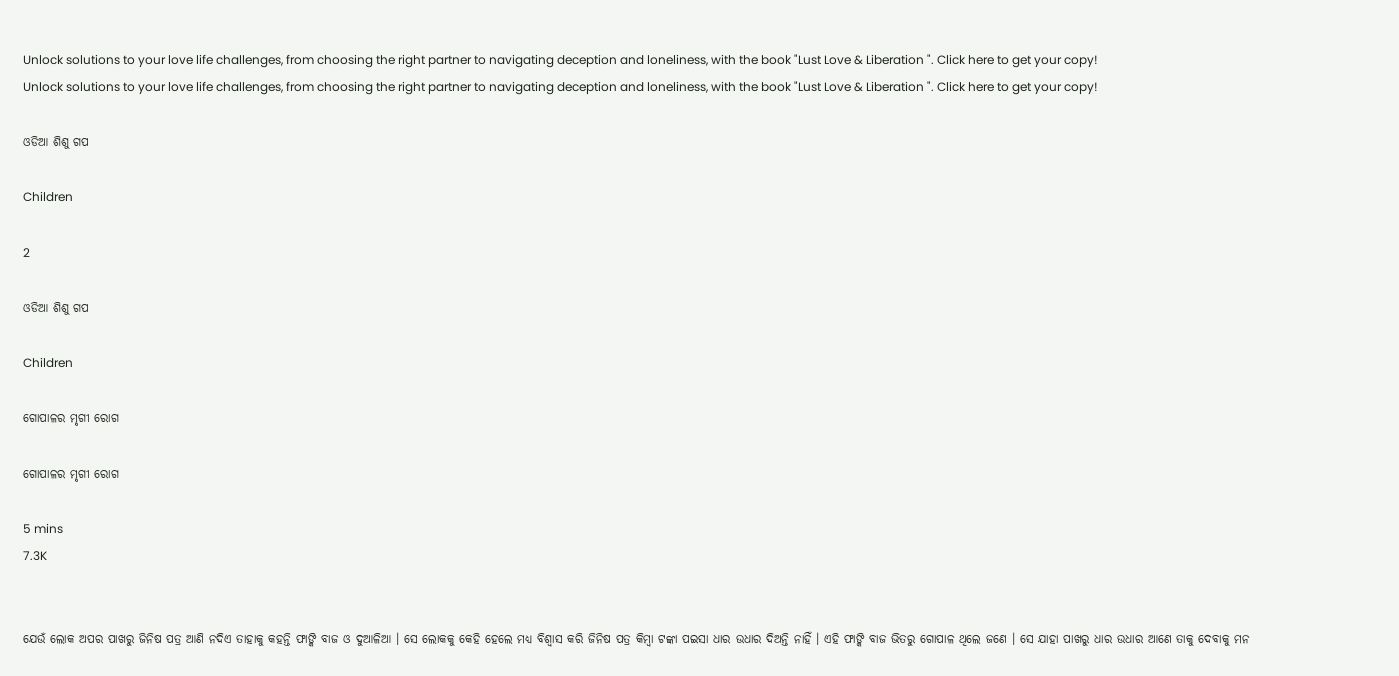Unlock solutions to your love life challenges, from choosing the right partner to navigating deception and loneliness, with the book "Lust Love & Liberation ". Click here to get your copy!
Unlock solutions to your love life challenges, from choosing the right partner to navigating deception and loneliness, with the book "Lust Love & Liberation ". Click here to get your copy!

ଓଡିଆ ଶିଶୁ ଗପ

Children

2

ଓଡିଆ ଶିଶୁ ଗପ

Children

ଗୋପାଳର ମୃଗୀ ରୋଗ

ଗୋପାଳର ମୃଗୀ ରୋଗ

5 mins
7.3K


ଯେଉଁ ଲୋକ ଅପର ପାଖରୁ ଜିନିଷ ପତ୍ର ଆଣି ନଦିଏ ତାହାକୁ କହନ୍ତି ଫାଙ୍କି ବାଜ ଓ ଦୁଆଳିଆ । ସେ ଲୋକକୁ କେହି ହେଲେ ମଧ୍ୟ ବିଶ୍ୱାସ କରି ଜିନିଷ ପତ୍ର କିମ୍ବା ଟଙ୍କା ପଇସା ଧାର ଉଧାର ଦିଅନ୍ତି ନାହିଁ । ଏହି ଫାଙ୍କି ବାଜ ଭିତରୁ ଗୋପାଳ ଥିଲେ ଜଣେ । ସେ ଯାହା ପାଖରୁ ଧାର ଉଧାର ଆଣେ ତାକୁ ଦେବାକୁ ମନ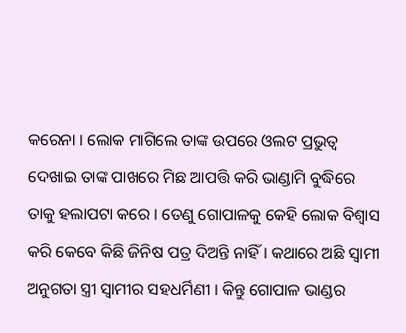କରେନା । ଲୋକ ମାଗିଲେ ତାଙ୍କ ଉପରେ ଓଲଟ ପ୍ରଭୁତ୍ୱ ଦେଖାଇ ତାଙ୍କ ପାଖରେ ମିଛ ଆପତ୍ତି କରି ଭାଣ୍ଡାମି ବୁଦ୍ଧିରେ ତାକୁ ହଲାପଟା କରେ । ତେଣୁ ଗୋପାଳକୁ କେହି ଲୋକ ବିଶ୍ୱାସ କରି କେବେ କିଛି ଜିନିଷ ପତ୍ର ଦିଅନ୍ତି ନାହିଁ । କଥାରେ ଅଛି ସ୍ୱାମୀ ଅନୁଗତା ସ୍ତ୍ରୀ ସ୍ୱାମୀର ସହଧର୍ମିଣୀ । କିନ୍ତୁ ଗୋପାଳ ଭାଣ୍ଡର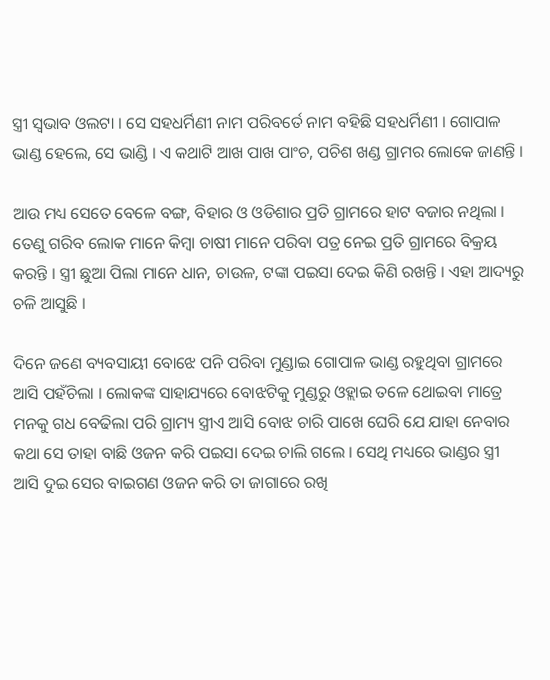ସ୍ତ୍ରୀ ସ୍ୱଭାବ ଓଲଟା । ସେ ସହଧର୍ମିଣୀ ନାମ ପରିବର୍ତେ ନାମ ବହିଛି ସହଧର୍ମିଣୀ । ଗୋପାଳ ଭାଣ୍ଡ ହେଲେ, ସେ ଭାଣ୍ଡି । ଏ କଥାଟି ଆଖ ପାଖ ପାଂଚ, ପଚିଶ ଖଣ୍ଡ ଗ୍ରାମର ଲୋକେ ଜାଣନ୍ତି ।

ଆଉ ମଧ୍ୟ ସେତେ ବେଳେ ବଙ୍ଗ, ବିହାର ଓ ଓଡିଶାର ପ୍ରତି ଗ୍ରାମରେ ହାଟ ବଜାର ନଥିଲା । ତେଣୁ ଗରିବ ଲୋକ ମାନେ କିମ୍ବା ଚାଷୀ ମାନେ ପରିବା ପତ୍ର ନେଇ ପ୍ରତି ଗ୍ରାମରେ ବିକ୍ରୟ କରନ୍ତି । ସ୍ତ୍ରୀ ଛୁଆ ପିଲା ମାନେ ଧାନ, ଚାଉଳ, ଟଙ୍କା ପଇସା ଦେଇ କିଣି ରଖନ୍ତି । ଏହା ଆଦ୍ୟରୁ ଚଳି ଆସୁଛି ।

ଦିନେ ଜଣେ ବ୍ୟବସାୟୀ ବୋଝେ ପନି ପରିବା ମୁଣ୍ଡାଇ ଗୋପାଳ ଭାଣ୍ଡ ରହୁଥିବା ଗ୍ରାମରେ ଆସି ପହଁଚିଲା । ଲୋକଙ୍କ ସାହାଯ୍ୟରେ ବୋଝଟିକୁ ମୁଣ୍ଡରୁ ଓହ୍ଲାଇ ତଳେ ଥୋଇବା ମାତ୍ରେ ମନକୁ ଗଧ ବେଢିଲା ପରି ଗ୍ରାମ୍ୟ ସ୍ତ୍ରୀଏ ଆସି ବୋଝ ଚାରି ପାଖେ ଘେରି ଯେ ଯାହା ନେବାର କଥା ସେ ତାହା ବାଛି ଓଜନ କରି ପଇସା ଦେଇ ଚାଲି ଗଲେ । ସେଥି ମଧ୍ୟରେ ଭାଣ୍ଡର ସ୍ତ୍ରୀ ଆସି ଦୁଇ ସେର ବାଇଗଣ ଓଜନ କରି ତା ଜାଗାରେ ରଖି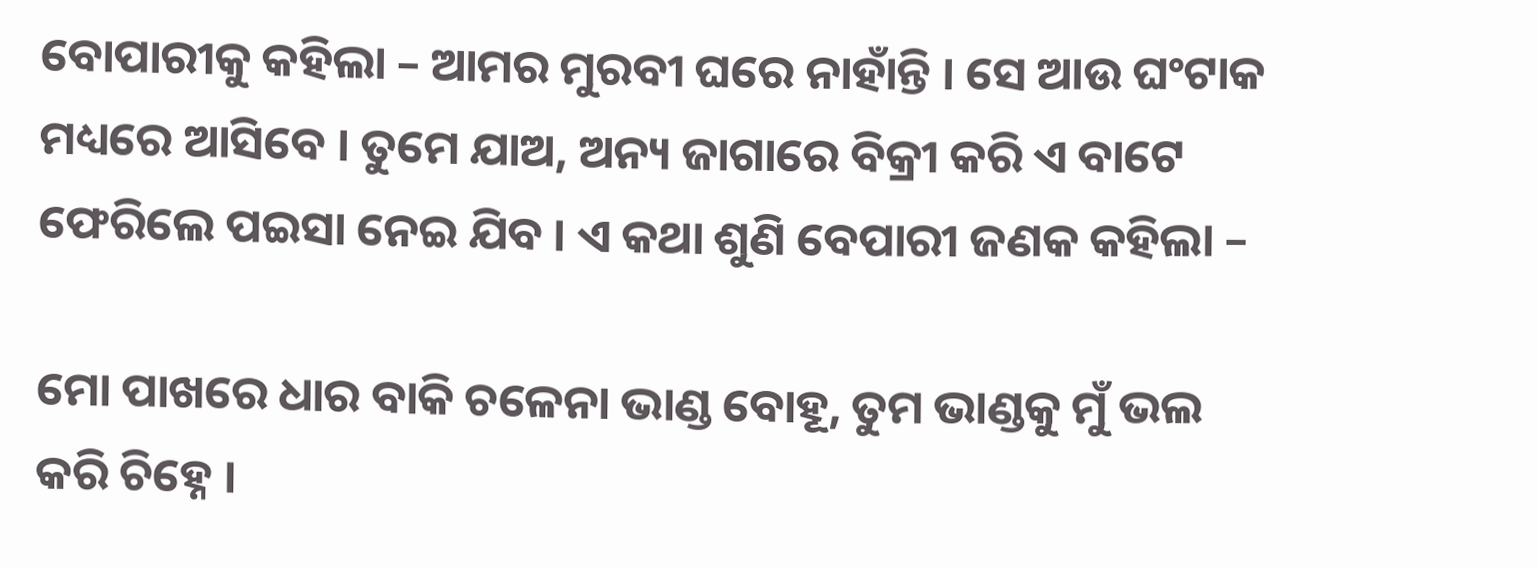ବୋପାରୀକୁ କହିଲା – ଆମର ମୁରବୀ ଘରେ ନାହାଁନ୍ତି । ସେ ଆଉ ଘଂଟାକ ମଧ୍ୟରେ ଆସିବେ । ତୁମେ ଯାଅ, ଅନ୍ୟ ଜାଗାରେ ବିକ୍ରୀ କରି ଏ ବାଟେ ଫେରିଲେ ପଇସା ନେଇ ଯିବ । ଏ କଥା ଶୁଣି ବେପାରୀ ଜଣକ କହିଲା –

ମୋ ପାଖରେ ଧାର ବାକି ଚଳେନା ଭାଣ୍ଡ ବୋହୂ, ତୁମ ଭାଣ୍ଡକୁ ମୁଁ ଭଲ କରି ଚିହ୍ନେ ।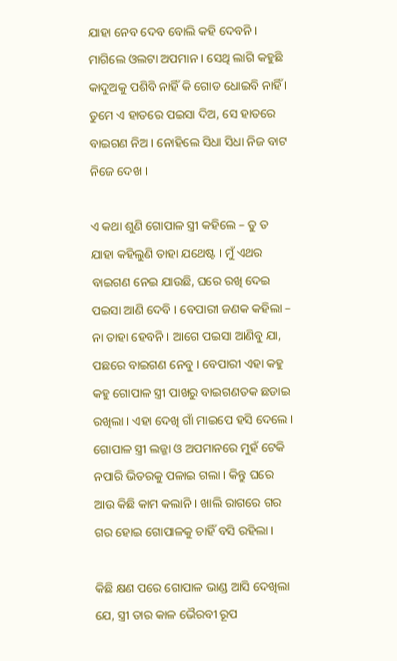ଯାହା ନେବ ଦେବ ବୋଲି କହି ଦେବନି । ମାଗିଲେ ଓଲଟା ଅପମାନ । ସେଥି ଲାଗି କହୁଛି କାଦୁଅକୁ ପଶିବି ନାହିଁ କି ଗୋଡ ଧୋଇବି ନାହିଁ । ତୁମେ ଏ ହାତରେ ପଇସା ଦିଅ, ସେ ହାତରେ ବାଇଗଣ ନିଅ । ନୋହିଲେ ସିଧା ସିଧା ନିଜ ବାଟ ନିଜେ ଦେଖ ।

ଏ କଥା ଶୁଣି ଗୋପାଳ ସ୍ତ୍ରୀ କହିଲେ – ତୁ ତ ଯାହା କହିଲୁଣି ତାହା ଯଥେଷ୍ଟ । ମୁଁ ଏଥର ବାଇଗଣ ନେଇ ଯାଉଛି, ଘରେ ରଖି ଦେଇ ପଇସା ଆଣି ଦେବି । ବେପାରୀ ଜଣକ କହିଲା – ନା ତାହା ହେବନି । ଆଗେ ପଇସା ଆଣିବୁ ଯା, ପଛରେ ବାଇଗଣ ନେବୁ । ବେପାରୀ ଏହା କହୁ କହୁ ଗୋପାଳ ସ୍ତ୍ରୀ ପାଖରୁ ବାଇଗଣତକ ଛଡାଇ ରଖିଲା । ଏହା ଦେଖି ଗାଁ ମାଇପେ ହସି ଦେଲେ । ଗୋପାଳ ସ୍ତ୍ରୀ ଲଜ୍ଜା ଓ ଅପମାନରେ ମୁହଁ ଟେକି ନପାରି ଭିତରକୁ ପଳାଇ ଗଲା । କିନ୍ତୁ ଘରେ ଆଉ କିଛି କାମ କଲାନି । ଖାଲି ରାଗରେ ଗର ଗର ହୋଇ ଗୋପାଳକୁ ଚାହିଁ ବସି ରହିଲା ।

କିଛି କ୍ଷଣ ପରେ ଗୋପାଳ ଭାଣ୍ଡ ଆସି ଦେଖିଲା ଯେ, ସ୍ତ୍ରୀ ତାର କାଳ ଭୈରବୀ ରୂପ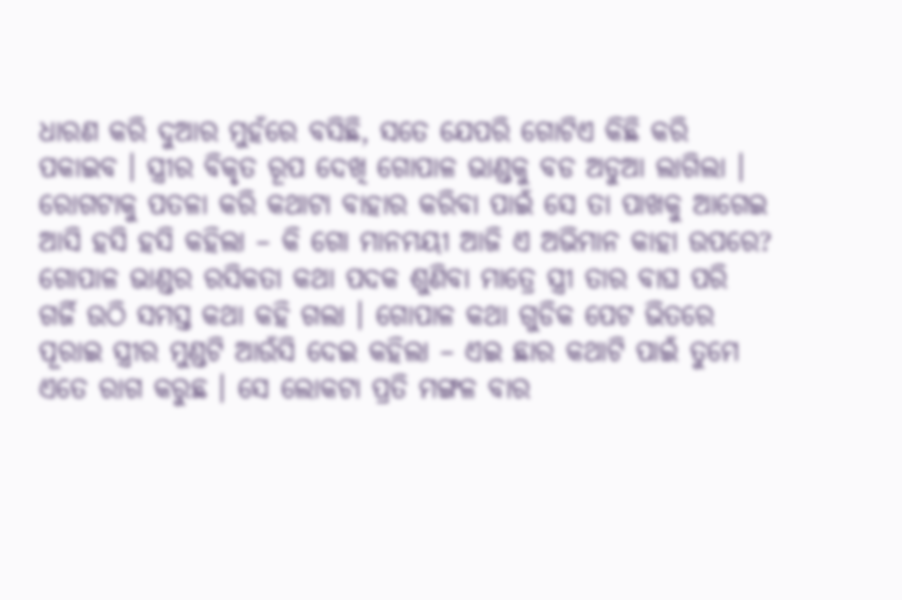ଧାରଣ କରି ଦୁଆର ମୁହଁରେ ବସିଛି, ସତେ ଯେପରି ଗୋଟିଏ କିଛି କରି ପକାଇବ । ସ୍ତ୍ରୀର ବିକୃତ ରୂପ ଦେଖି ଗୋପାଳ ଭାଣ୍ଡକୁ ବଡ ଅଡୁଆ ଲାଗିଲା । ରୋଗଟାକୁ ପତଳା କରି କଥାଟା ବାହାର କରିବା ପାଇଁ ସେ ତା ପାଖକୁ ଆଗେଇ ଆସି ହସି ହସି କହିଲା – କି ଗୋ ମାନମୟୀ ଆଜି ଏ ଅଭିମାନ କାହା ଉପରେ? ଗୋପାଳ ଭାଣ୍ଡର ରସିକତା କଥା ପଦକ ଶୁଣିବା ମାତ୍ରେ ସ୍ତ୍ରୀ ତାର ବାଘ ପରି ଗର୍ଜି ଉଠି ସମସ୍ତ କଥା କହି ଗଲା । ଗୋପାଳ କଥା ଗୁଡିକ ପେଟ ଭିତରେ ପୂରାଇ ସ୍ତ୍ରୀର ମୁଣ୍ଡଟି ଆଉଁସି ଦେଇ କହିଲା – ଏଇ ଛାର କଥାଟି ପାଇଁ ତୁମେ ଏତେ ରାଗ କରୁଛ । ସେ ଲୋକଟା ପ୍ରତି ମଙ୍ଗଳ ବାର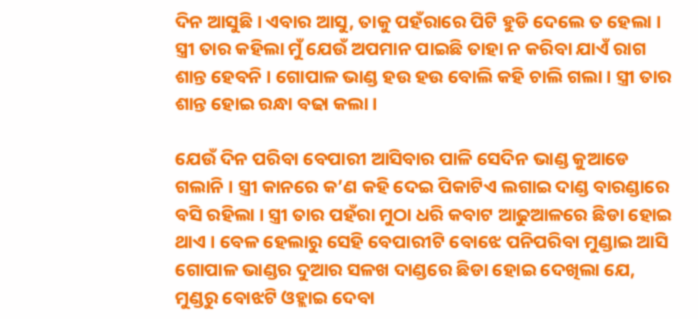ଦିନ ଆସୁଛି । ଏବାର ଆସୁ, ତାକୁ ପହଁରାରେ ପିଟି ହୁଡି ଦେଲେ ତ ହେଲା । ସ୍ତ୍ରୀ ତାର କହିଲା ମୁଁ ଯେଉଁ ଅପମାନ ପାଇଛି ତାହା ନ କରିବା ଯାଏଁ ରାଗ ଶାନ୍ତ ହେବନି । ଗୋପାଳ ଭାଣ୍ଡ ହଉ ହଉ ବୋଲି କହି ଚାଲି ଗଲା । ସ୍ତ୍ରୀ ତାର ଶାନ୍ତ ହୋଇ ରନ୍ଧା ବଢା କଲା ।

ଯେଉଁ ଦିନ ପରିବା ବେପାରୀ ଆସିବାର ପାଳି ସେଦିନ ଭାଣ୍ଡ କୁଆଡେ ଗଲାନି । ସ୍ତ୍ରୀ କାନରେ କ’ଣ କହି ଦେଇ ପିକାଟିଏ ଲଗାଇ ଦାଣ୍ଡ ବାରଣ୍ଡାରେ ବସି ରହିଲା । ସ୍ତ୍ରୀ ତାର ପହଁରା ମୁଠା ଧରି କବାଟ ଆଢୁଆଳରେ ଛିଡା ହୋଇ ଥାଏ । ବେଳ ହେଲାରୁ ସେହି ବେପାରୀଟି ବୋଝେ ପନିପରିବା ମୁଣ୍ଡାଇ ଆସି ଗୋପାଳ ଭାଣ୍ଡର ଦୁଆର ସଳଖ ଦାଣ୍ଡରେ ଛିଡା ହୋଇ ଦେଖିଲା ଯେ, ମୁଣ୍ଡରୁ ବୋଝଟି ଓହ୍ଲାଇ ଦେବା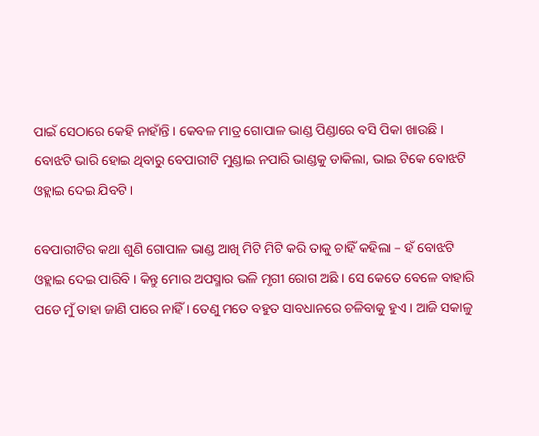ପାଇଁ ସେଠାରେ କେହି ନାହାଁନ୍ତି । କେବଳ ମାତ୍ର ଗୋପାଳ ଭାଣ୍ଡ ପିଣ୍ଡାରେ ବସି ପିକା ଖାଉଛି । ବୋଝଟି ଭାରି ହୋଇ ଥିବାରୁ ବେପାରୀଟି ମୁଣ୍ଡାଇ ନପାରି ଭାଣ୍ଡକୁ ଡାକିଲା, ଭାଇ ଟିକେ ବୋଝଟି ଓହ୍ଲାଇ ଦେଇ ଯିବଟି ।

ବେପାରୀଟିର କଥା ଶୁଣି ଗୋପାଳ ଭାଣ୍ଡ ଆଖି ମିଟି ମିଟି କରି ତାକୁ ଚାହିଁ କହିଲା – ହଁ ବୋଝଟି ଓହ୍ଲାଇ ଦେଇ ପାରିବି । କିନ୍ତୁ ମୋର ଅପସ୍ମାର ଭଳି ମୃଗୀ ରୋଗ ଅଛି । ସେ କେତେ ବେଳେ ବାହାରି ପଡେ ମୁଁ ତାହା ଜାଣି ପାରେ ନାହିଁ । ତେଣୁ ମତେ ବହୁତ ସାବଧାନରେ ଚଳିବାକୁ ହୁଏ । ଆଜି ସକାଳୁ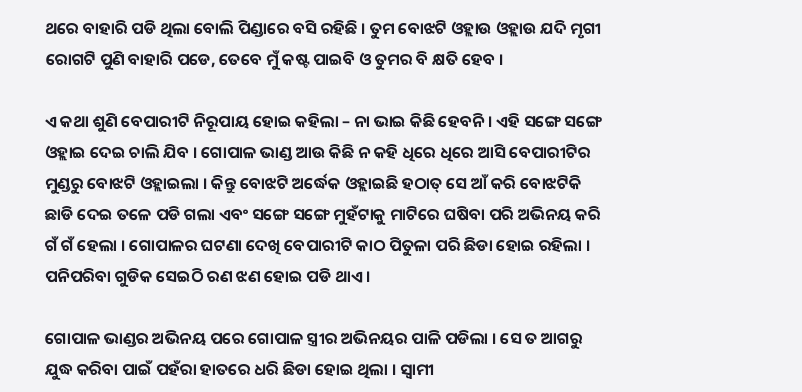ଥରେ ବାହାରି ପଡି ଥିଲା ବୋଲି ପିଣ୍ଡାରେ ବସି ରହିଛି । ତୁମ ବୋଝଟି ଓହ୍ଲାଉ ଓହ୍ଲାଉ ଯଦି ମୃଗୀ ରୋଗଟି ପୁଣି ବାହାରି ପଡେ, ତେବେ ମୁଁ କଷ୍ଟ ପାଇବି ଓ ତୁମର ବି କ୍ଷତି ହେବ ।

ଏ କଥା ଶୁଣି ବେପାରୀଟି ନିରୂପାୟ ହୋଇ କହିଲା – ନା ଭାଇ କିଛି ହେବନି । ଏହି ସଙ୍ଗେ ସଙ୍ଗେ ଓହ୍ଲାଇ ଦେଇ ଚାଲି ଯିବ । ଗୋପାଳ ଭାଣ୍ଡ ଆଉ କିଛି ନ କହି ଧିରେ ଧିରେ ଆସି ବେପାରୀଟିର ମୁଣ୍ଡରୁ ବୋଝଟି ଓହ୍ଲାଇଲା । କିନ୍ତୁ ବୋଝଟି ଅର୍ଦ୍ଧେକ ଓହ୍ଲାଇଛି ହଠାତ୍ ସେ ଆଁ କରି ବୋଝଟିକି ଛାଡି ଦେଇ ତଳେ ପଡି ଗଲା ଏବଂ ସଙ୍ଗେ ସଙ୍ଗେ ମୁହଁଟାକୁ ମାଟିରେ ଘଷିବା ପରି ଅଭିନୟ କରି ଗଁ ଗଁ ହେଲା । ଗୋପାଳର ଘଟଣା ଦେଖି ବେପାରୀଟି କାଠ ପିତୁଳା ପରି ଛିଡା ହୋଇ ରହିଲା । ପନିପରିବା ଗୁଡିକ ସେଇଠି ରଣ ଝଣ ହୋଇ ପଡି ଥାଏ ।

ଗୋପାଳ ଭାଣ୍ଡର ଅଭିନୟ ପରେ ଗୋପାଳ ସ୍ତ୍ରୀର ଅଭିନୟର ପାଳି ପଡିଲା । ସେ ତ ଆଗରୁ ଯୁଦ୍ଧ କରିବା ପାଇଁ ପହଁରା ହାତରେ ଧରି ଛିଡା ହୋଇ ଥିଲା । ସ୍ୱାମୀ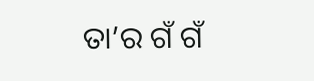ତା’ର ଗଁ ଗଁ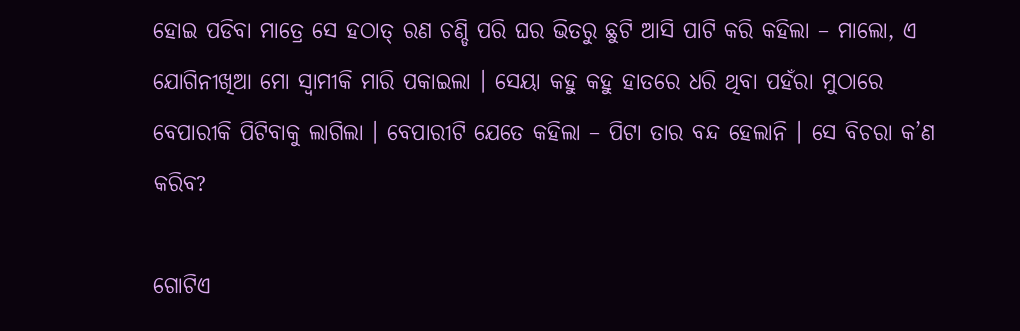ହୋଇ ପଡିବା ମାତ୍ରେ ସେ ହଠାତ୍ ରଣ ଚଣ୍ଡି ପରି ଘର ଭିତରୁ ଛୁଟି ଆସି ପାଟି କରି କହିଲା – ମାଲୋ, ଏ ଯୋଗିନୀଖିଆ ମୋ ସ୍ୱାମୀକି ମାରି ପକାଇଲା । ସେୟା କହୁ କହୁ ହାତରେ ଧରି ଥିବା ପହଁରା ମୁଠାରେ ବେପାରୀକି ପିଟିବାକୁ ଲାଗିଲା । ବେପାରୀଟି ଯେତେ କହିଲା – ପିଟା ତାର ବନ୍ଦ ହେଲାନି । ସେ ବିଚରା କ’ଣ କରିବ?

ଗୋଟିଏ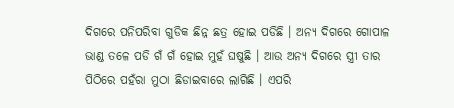ଦିଗରେ ପନିପରିବା ଗୁଡିକ ଛିନ୍ନ ଛତ୍ର ହୋଇ ପଡିଛି । ଅନ୍ୟ ଦିଗରେ ଗୋପାଳ ଭାଣ୍ଡ ତଳେ ପଡି ଗଁ ଗଁ ହୋଇ ମୁହଁ ଘଷୁଛି । ଆଉ ଅନ୍ୟ ଦିଗରେ ସ୍ତ୍ରୀ ତାର ପିଠିରେ ପହଁରା ମୁଠା ଛିଡାଇବାରେ ଲାଗିଛି । ଏପରି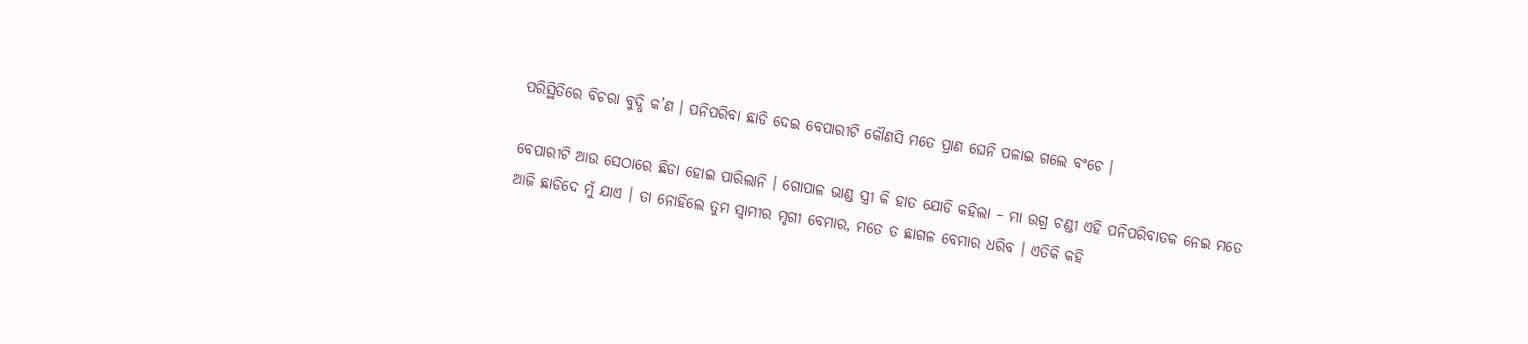ପରିସ୍ଥିତିରେ ବିଚରା ବୁଦ୍ଧି କ’ଣ । ପନିପରିବା ଛାଡି ଦେଇ ବେପାରୀଟି କୌଣସି ମତେ ପ୍ରାଣ ଘେନି ପଳାଇ ଗଲେ ବଂଚେ ।

ବେପାରୀଟି ଆଉ ସେଠାରେ ଛିଡା ହୋଇ ପାରିଲାନି । ଗୋପାଳ ଭାଣ୍ଡ ସ୍ତ୍ରୀ କି ହାତ ଯୋଡି କହିଲା – ମା ଉଗ୍ର ଚଣ୍ଡୀ ଏହି ପନିପରିବାତକ ନେଇ ମତେ ଆଜି ଛାଡିଦେ ମୁଁ ଯାଏ । ତା ନୋହିଲେ ତୁମ ସ୍ୱାମୀର ମୃଗୀ ବେମାର, ମତେ ତ ଛାଗଳ ବେମାର ଧରିବ । ଏତିକି କହି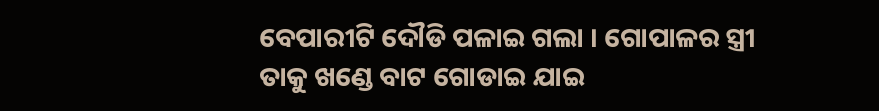ବେପାରୀଟି ଦୌଡି ପଳାଇ ଗଲା । ଗୋପାଳର ସ୍ତ୍ରୀ ତାକୁ ଖଣ୍ଡେ ବାଟ ଗୋଡାଇ ଯାଇ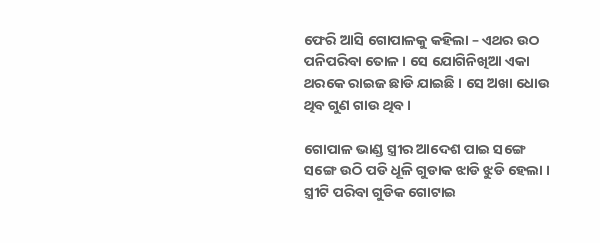ଫେରି ଆସି ଗୋପାଳକୁ କହିଲା – ଏଥର ଉଠ ପନିପରିବା ତୋଳ । ସେ ଯୋଗିନିଖିଆ ଏକା ଥରକେ ରାଇଜ ଛାଡି ଯାଇଛି । ସେ ଅଖା ଧୋଉ ଥିବ ଗୁଣ ଗାଉ ଥିବ ।

ଗୋପାଳ ଭାଣ୍ଡ ସ୍ତ୍ରୀର ଆଦେଶ ପାଇ ସଙ୍ଗେ ସଙ୍ଗେ ଉଠି ପଡି ଧୂଳି ଗୁଡାକ ଝାଡି ଝୁଡି ହେଲା । ସ୍ତ୍ରୀଟି ପରିବା ଗୁଡିକ ଗୋଟାଇ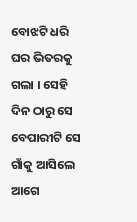ବୋଝଟି ଧରି ଘର ଭିତରକୁ ଗଲା । ସେହି ଦିନ ଠାରୁ ସେ ବେପାରୀଟି ସେ ଗାଁକୁ ଆସିଲେ ଆଗେ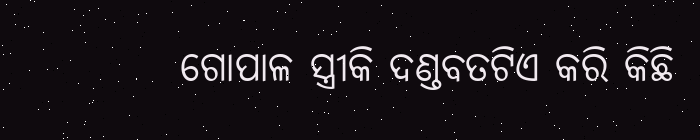ଗୋପାଳ ସ୍ତ୍ରୀକି ଦଣ୍ଡବତଟିଏ କରି କିଛି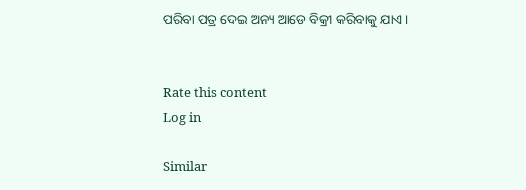ପରିବା ପତ୍ର ଦେଇ ଅନ୍ୟ ଆଡେ ବିକ୍ରୀ କରିବାକୁ ଯାଏ ।


Rate this content
Log in

Similar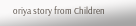oriya story from Children